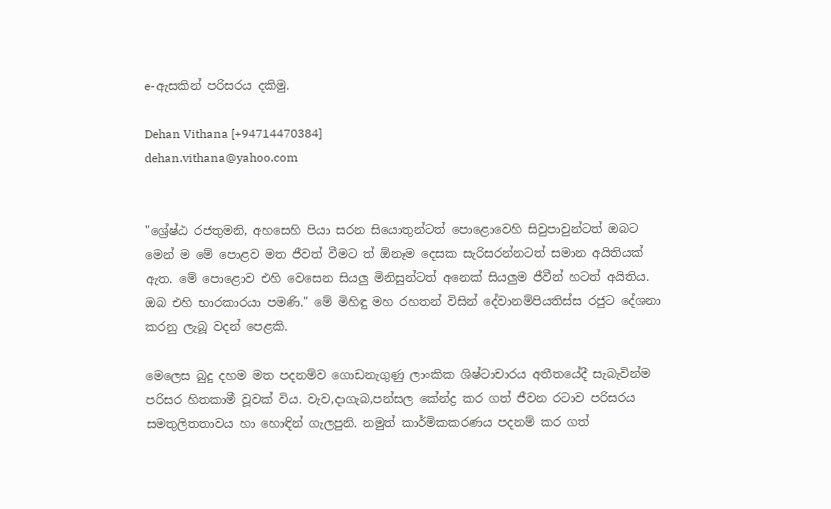e-ඇසකින් පරිසරය දකිමු.

Dehan Vithana [+94714470384]
dehan.vithana@yahoo.com


"ශ්‍රේෂ්ඨ රජතුමනි, අහසෙහි පියා සරන සියොතුන්ටත් පොළොවෙහි සිවුපාවුන්ටත් ඔබට මෙන් ම මේ පොළව මත ජීවත් වීමට ත් ඕනෑම දෙසක සැරිසරන්නටත් සමාන අයිතියක් ඇත. මේ පොළොව එහි වෙසෙන සියලු මිනිසුන්ටත් අනෙක් සියලුම ජීවීන් හටත් අයිතිය. ඔබ එහි භාරකාරයා පමණි." මේ මිහිඳු මහ රහතන් විසින් දේවානම්පියතිස්ස රජුට දේශනා කරනු ලැබූ වදන් පෙළකි.

මෙලෙස බුදු දහම මත පදනම්ව ගොඩනැගුණු ලාංකික ශිෂ්ටාචාරය අතීතයේදී සැබැවින්ම පරිසර හිතකාමී වූවක් විය. වැව,දාගැබ,පන්සල කේන්ද්‍ර කර ගත් ජීවන රටාව පරිසරය සමතුලිතතාවය හා හොඳින් ගැලපුනි. නමුත් කාර්මිකකරණය පදනම් කර ගත්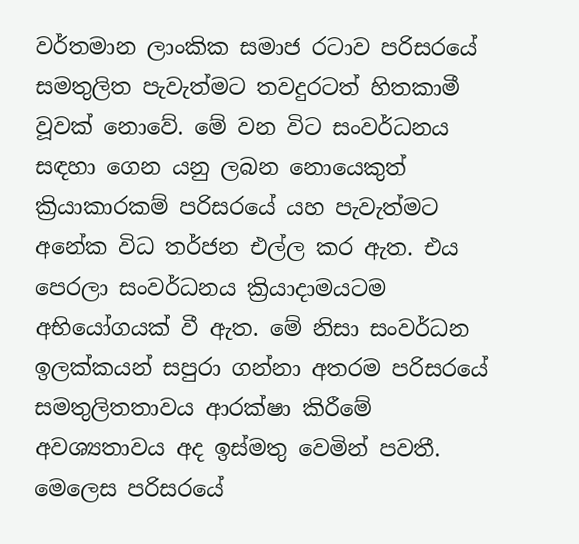වර්තමාන ලාංකික සමාජ රටාව පරිසරයේ සමතුලිත පැවැත්මට තවදුරටත් හිතකාමී වූවක් නොවේ. මේ වන විට සංවර්ධනය සඳහා ගෙන යනු ලබන නොයෙකුත් ක්‍රියාකාරකම් පරිසරයේ යහ පැවැත්මට අනේක විධ තර්ජන එල්ල කර ඇත. එය පෙරලා සංවර්ධනය ක්‍රියාදාමයටම අභියෝගයක් වී ඇත. මේ නිසා සංවර්ධන ඉලක්කයන් සපුරා ගන්නා අතරම පරිසරයේ සමතුලිතතාවය ආරක්ෂා කිරීමේ අවශ්‍යතාවය අද ඉස්මතු වෙමින් පවතී. මෙලෙස පරිසරයේ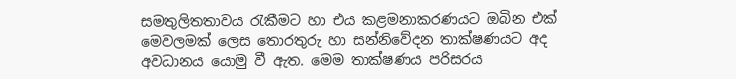සමතුලිතතාවය රැකීමට හා එය කළමනාකරණයට ඔබින එක් මෙවලමක් ලෙස තොරතුරු හා සන්නිවේදන තාක්ෂණයට අද අවධානය යොමු වී ඇත. මෙම තාක්ෂණය පරිසරය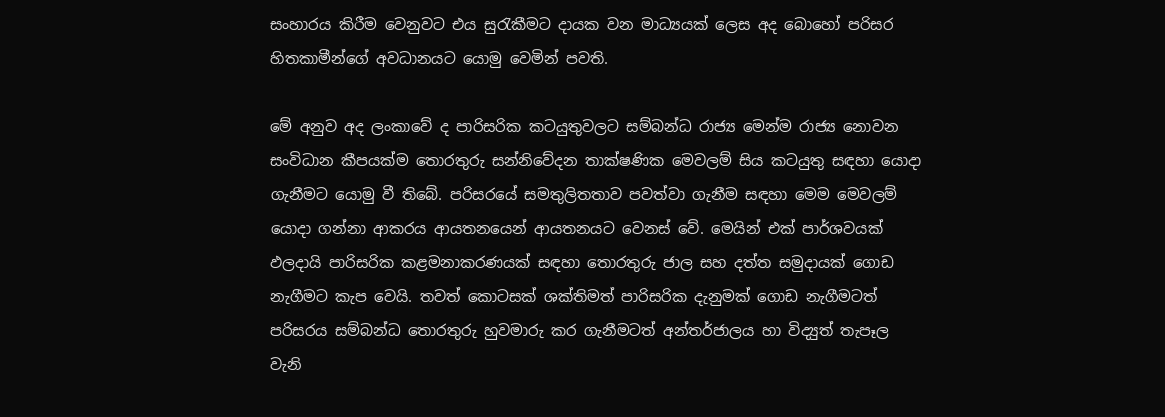සංහාරය කිරීම වෙනුවට එය සුරැකීමට දායක වන මාධ්‍යයක් ලෙස අද බොහෝ පරිසර හිතකාමීන්ගේ අවධානයට යොමු වෙමින් පවති.

මේ අනුව අද ලංකාවේ ද පාරිසරික කටයුතුවලට සම්බන්ධ රාජ්‍ය මෙන්ම රාජ්‍ය නොවන සංවිධාන කීපයක්ම තොරතුරු සන්නිවේදන තාක්ෂණික මෙවලම් සිය කටයුතු සඳහා යොදා ගැනීමට යොමු වී තිබේ. පරිසරයේ සමතුලිතතාව පවත්වා ගැනීම සඳහා මෙම මෙවලම් යොදා ගන්නා ආකරය ආයතනයෙන් ආයතනයට වෙනස් වේ. මෙයින් එක් පාර්ශවයක් ඵලදායි පාරිසරික කළමනාකරණයක් සඳහා තොරතුරු ජාල සහ දත්ත සමුදායක් ගොඩ නැගීමට කැප වෙයි. තවත් කොටසක් ශක්තිමත් පාරිසරික දැනුමක් ගොඩ නැගීමටත් පරිසරය සම්බන්ධ තොරතුරු හුවමාරු කර ගැනීමටත් අන්තර්ජාලය හා විද්‍යුත් තැපෑල වැනි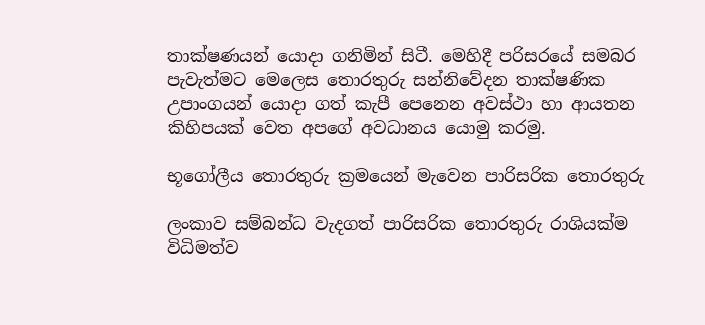තාක්ෂණයන් යොදා ගනිමින් සිටී. මෙහිදී පරිසරයේ සමබර පැවැත්මට මෙලෙස තොරතුරු සන්නිවේදන තාක්ෂණික උපාංගයන් යොදා ගත් කැපී පෙනෙන අවස්ථා හා ආයතන කිහිපයක් වෙත අපගේ අවධානය යොමු කරමු.

භූගෝලීය තොරතුරු ක්‍රමයෙන් මැවෙන පාරිසරික තොරතුරු

ලංකාව සම්බන්ධ වැදගත් පාරිසරික තොරතුරු රාශියක්ම විධිමත්ව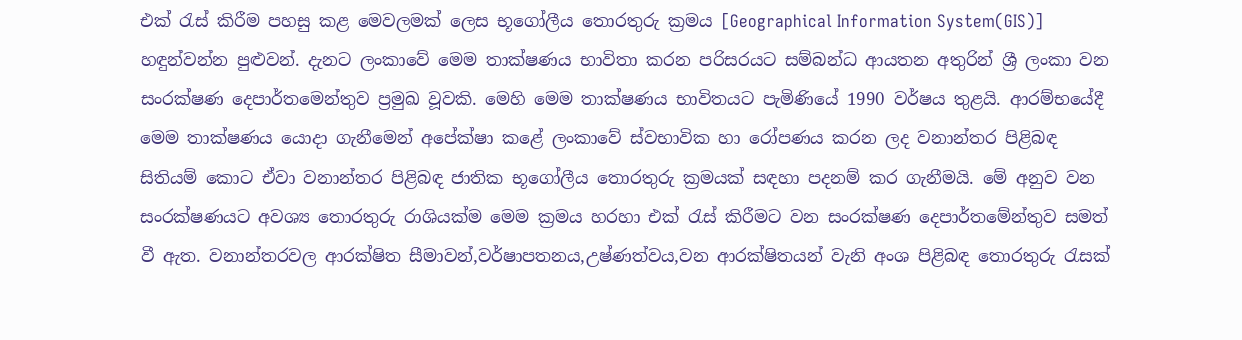එක් රැස් කිරීම පහසු කළ මෙවලමක් ලෙස භූගෝලීය තොරතුරු ක්‍රමය [Geographical Information System(GIS)] හඳුන්වන්න පුළුවන්. දැනට ලංකාවේ මෙම තාක්ෂණය භාවිතා කරන පරිසරයට සම්බන්ධ ආයතන අතුරින් ශ්‍රී ලංකා වන සංරක්ෂණ දෙපාර්තමෙන්තුව ප්‍රමුඛ වූවකි. මෙහි මෙම තාක්ෂණය භාවිතයට පැමිණියේ 1990 වර්ෂය තුළයි. ආරම්භයේදී මෙම තාක්ෂණය යොදා ගැනීමෙන් අපේක්ෂා කළේ ලංකාවේ ස්වභාවික හා රෝපණය කරන ලද වනාන්තර පිළිබඳ සිතියම් කොට ඒවා වනාන්තර පිළිබඳ ජාතික භූගෝලීය තොරතුරු ක්‍රමයක් සඳහා පදනම් කර ගැනීමයි. මේ අනුව වන සංරක්ෂණයට අවශ්‍ය තොරතුරු රාශියක්ම මෙම ක්‍රමය හරහා එක් රැස් කිරීමට වන සංරක්ෂණ දෙපාර්තමේන්තුව සමත් වී ඇත. වනාන්තරවල ආරක්ෂිත සීමාවන්,වර්ෂාපතනය,උෂ්ණත්වය,වන ආරක්ෂිතයන් වැනි අංශ පිළිබඳ තොරතුරු රැසක්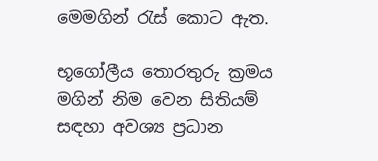මෙමගින් රැස් කොට ඇත.

භූගෝලීය තොරතුරු ක්‍රමය මගින් නිම වෙන සිතියම් සඳහා අවශ්‍ය ප්‍රධාන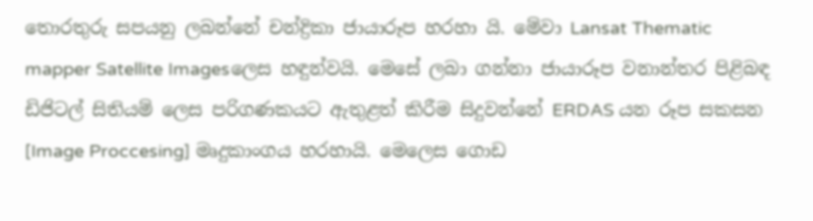තොරතුරු සපයනු ලබන්නේ චන්ද්‍රිකා ජායාරූප හරහා යි. මේවා Lansat Thematic mapper Satellite Imagesලෙස හඳුන්වයි. මෙසේ ලබා ගන්නා ජායාරූප වනාන්තර පිළිබඳ ඩිජිටල් සිතියම් ලෙස පරිගණකයට ඇතුළත් කිරීම සිදුවන්නේ ERDAS යන රූප සකසන [Image Proccesing] මෘදුකාංගය හරහායි. මෙලෙස ගොඩ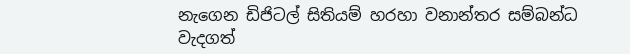නැගෙන ඩිජිටල් සිතියම් හරහා වනාන්තර සම්බන්ධ වැදගත්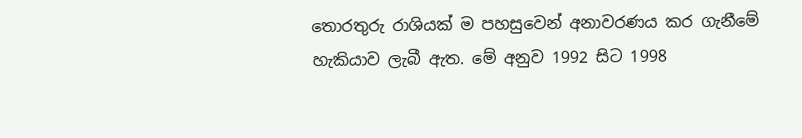තොරතුරු රාශියක් ම පහසුවෙන් අනාවරණය කර ගැනීමේ හැකියාව ලැබී ඇත. මේ අනුව 1992 සිට 1998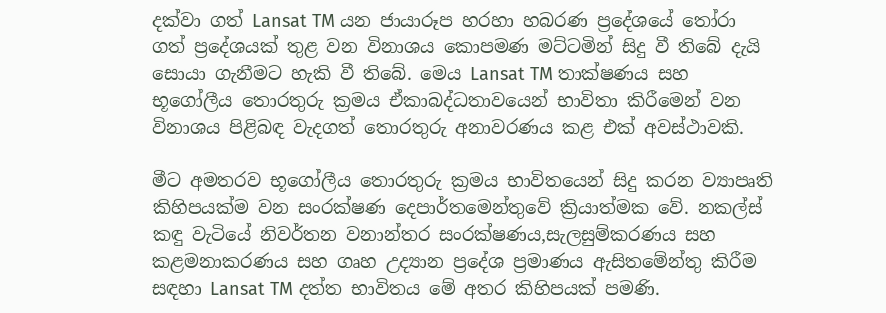දක්වා ගත් Lansat TM යන ජායාරූප හරහා හබරණ ප්‍රදේශයේ තෝරා ගත් ප්‍රදේශයක් තුළ වන විනාශය කොපමණ මට්ටමින් සිදු වී තිබේ දැයි සොයා ගැනීමට හැකි වී තිබේ. මෙය Lansat TM තාක්ෂණය සහ භූගෝලීය තොරතුරු ක්‍රමය ඒකාබද්ධතාවයෙන් භාවිතා කිරීමෙන් වන විනාශය පිළිබඳ වැදගත් තොරතුරු අනාවරණය කළ එක් අවස්ථාවකි.

මීට අමතරව භූගෝලීය තොරතුරු ක්‍රමය භාවිතයෙන් සිදු කරන ව්‍යාපෘති කිහිපයක්ම වන සංරක්ෂණ දෙපාර්තමෙන්තුවේ ක්‍රියාත්මක වේ. නකල්ස් කඳු වැටියේ නිවර්තන වනාන්තර සංරක්ෂණය,සැලසුම්කරණය සහ කළමනාකරණය සහ ගෘහ උද්‍යාන ප්‍රදේශ ප්‍රමාණය ඇසිතමේන්තු කිරීම සඳහා Lansat TM දත්ත භාවිතය මේ අතර කිහිපයක් පමණි.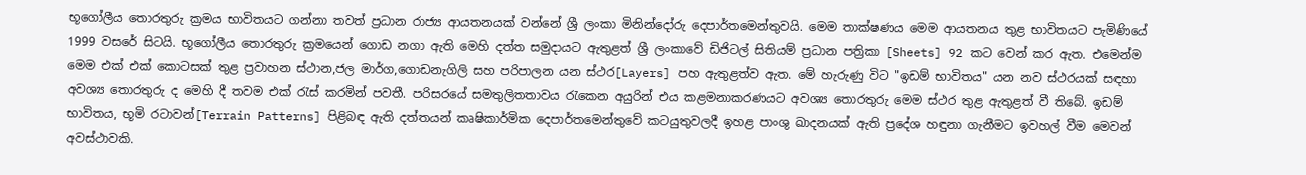භූගෝලීය තොරතුරු ක්‍රමය භාවිතයට ගන්නා තවත් ප්‍රධාන රාජ්‍ය ආයතනයක් වන්නේ ශ්‍රී ලංකා මිනින්දෝරු දෙපාර්තමෙන්තුවයි. මෙම තාක්ෂණය මෙම ආයතනය තුළ භාවිතයට පැමිණියේ 1999 වසරේ සිටයි. භූගෝලීය තොරතුරු ක්‍රමයෙන් ගොඩ නගා ඇති මෙහි දත්ත සමුදායට ඇතුළත් ශ්‍රී ලංකාවේ ඩිජිටල් සිතියම් ප්‍රධාන පත්‍රිකා [Sheets] 92 කට වෙන් කර ඇත. එමෙන්ම මෙම එක් එක් කොටසක් තුළ ප්‍රවාහන ස්ථාන,ජල මාර්ග,ගොඩනැගිලි සහ පරිපාලන යන ස්ථර[Layers] පහ ඇතුළත්ව ඇත. මේ හැරුණු විට "ඉඩම් භාවිතය" යන නව ස්ථරයක් සඳහා අවශ්‍ය තොරතුරු ද මෙහි දී තවම එක් රැස් කරමින් පවතී. පරිසරයේ සමතුලිතතාවය රැකෙන අයුරින් එය කළමනාකරණයට අවශ්‍ය තොරතුරු මෙම ස්ථර තුළ ඇතුළත් වී තිබේ. ඉඩම් භාවිතය, භූමි රටාවන්[Terrain Patterns] පිළිබඳ ඇති දත්තයන් කෘෂිකාර්මික දෙපාර්තමෙන්තුවේ කටයුතුවලදී ඉහළ පාංශු ඛාදනයක් ඇති ප්‍රදේශ හඳුනා ගැනීමට ඉවහල් වීම මෙවන් අවස්ථාවකි.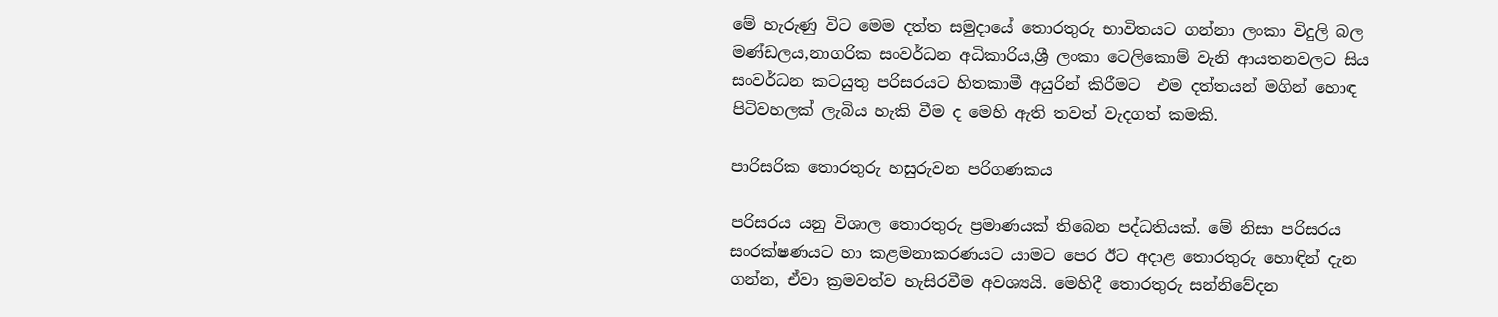මේ හැරුණු විට මෙම දත්ත සමුදායේ තොරතුරු භාවිතයට ගන්නා ලංකා විදුලි බල මණ්ඩලය,නාගරික සංවර්ධන අධිකාරිය,ශ්‍රී ලංකා ටෙලිකොම් වැනි ආයතනවලට සිය සංවර්ධන කටයුතු පරිසරයට හිතකාමී අයුරින් කිරීමට  එම දත්තයන් මගින් හොඳ පිටිවහලක් ලැබිය හැකි වීම ද මෙහි ඇති තවත් වැදගත් කමකි.

පාරිසරික තොරතුරු හසුරුවන පරිගණකය

පරිසරය යනු විශාල තොරතුරු ප්‍රමාණයක් තිබෙන පද්ධතියක්. මේ නිසා පරිසරය සංරක්ෂණයට හා කළමනාකරණයට යාමට පෙර ඊට අදාළ තොරතුරු හොඳින් දැන ගන්න, ඒවා ක්‍රමවත්ව හැසිරවීම අවශ්‍යයි. මෙහිදී තොරතුරු සන්නිවේදන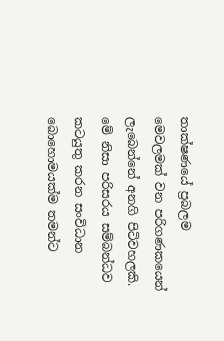තාක්ෂණයේ ප්‍රබලම මෙවලමක් වන පරිගණකයෙන් ලැබෙන්නේ අනගි පිටිවහලකි. මේ නිසා පරිසරය සම්බන්ධව කටයුතු කරන සංවිධාන බොහොමයක්ම තමන්ට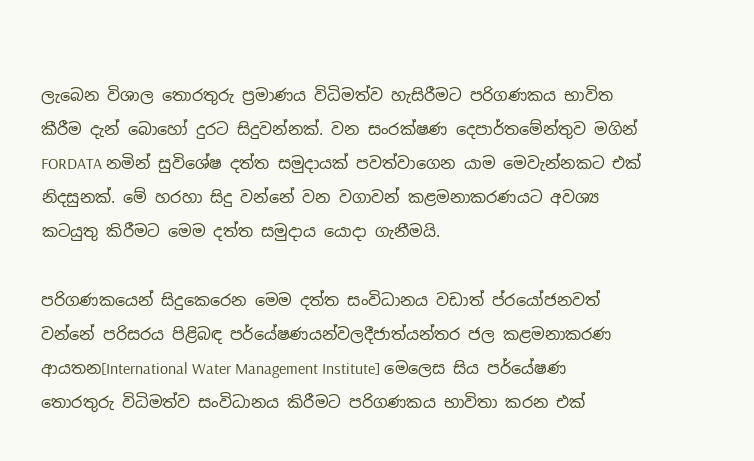ලැබෙන විශාල තොරතුරු ප්‍රමාණය විධිමත්ව හැසිරීමට පරිගණකය භාවිත කීරීම දැන් බොහෝ දුරට සිදුවන්නක්. වන සංරක්ෂණ දෙපාර්තමේන්තුව මගින් FORDATA නමින් සුවිශේෂ දත්ත සමුදායක් පවත්වාගෙන යාම මෙවැන්නකට එක් නිදසුනක්. මේ හරහා සිදු වන්නේ වන වගාවන් කළමනාකරණයට අවශ්‍ය කටයුතු කිරීමට මෙම දත්ත සමුදාය යොදා ගැනීමයි.

පරිගණකයෙන් සිදුකෙරෙන මෙම දත්ත සංවිධානය වඩාත් ප්රයෝජනවත් වන්නේ පරිසරය පිළිබඳ පර්යේෂණයන්වලදීජාත්යන්තර ජල කළමනාකරණ ආයතන[International Water Management Institute] මෙලෙස සිය පර්යේෂණ තොරතුරු විධිමත්ව සංවිධානය කිරීමට පරිගණකය භාවිතා කරන එක්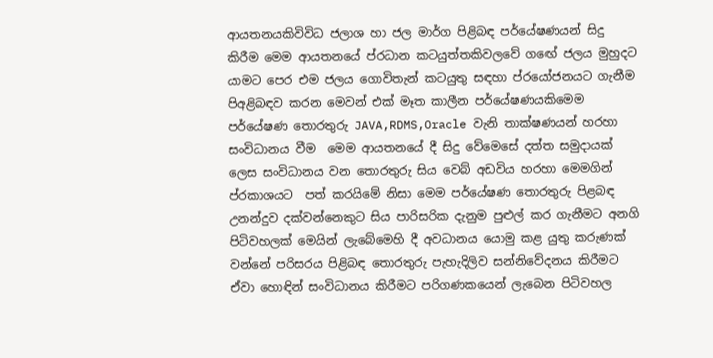ආයතනයකිවිවිධ ජලාශ හා ජල මාර්ග පිළිබඳ පර්යේෂණයන් සිදු කිරීම මෙම ආයතනයේ ප්රධාන කටයුත්තකිවලවේ ගඟේ ජලය මුහුදට යාමට පෙර එම ජලය ගොවිතැන් කටයුතු සඳහා ප්රයෝජනයට ගැනීම පිඅළිබඳව කරන මෙවන් එක් මෑත කාලීන පර්යේෂණයකිමෙම පර්යේෂණ තොරතුරු JAVA,RDMS,Oracle වැනි තාක්ෂණයන් හරහා සංවිධානය වීම  මෙම ආයතනයේ දී සිදු වේමෙසේ දත්ත සමුදායක් ලෙස සංවිධානය වන තොරතුරු සිය වෙබ් අඩවිය හරහා මෙමගින් ප්රකාශයට  පත් කරයිමේ නිසා මෙම පර්යේෂණ තොරතුරු පිළබඳ උනන්දුව දක්වන්නෙකුට සිය පාරිසරික දැනුම පුළුල් කර ගැනීමට අනගි පිටිවහලක් මෙයින් ලැබේමෙහි දී අවධානය යොමු කළ යුතු කරුණක් වන්නේ පරිසරය පිළිබඳ තොරතුරු පැහැදිලිව සන්නිවේදනය කිරීමට ඒවා හොඳින් සංවිධානය කිරීමට පරිගණකයෙන් ලැබෙන පිටිවහල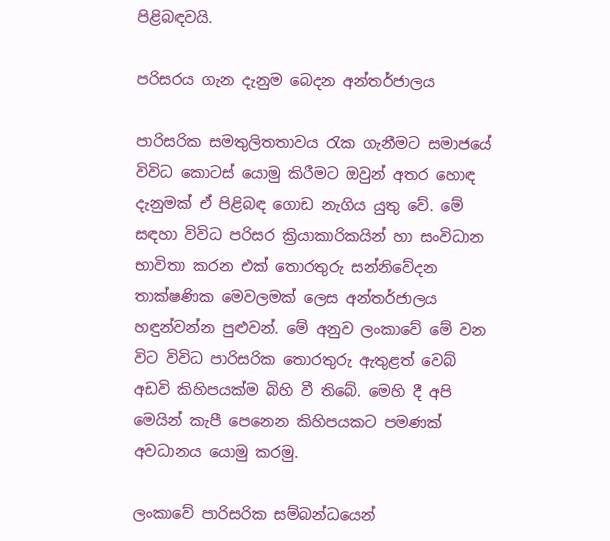පිළිබඳවයි.

පරිසරය ගැන දැනුම බෙදන අන්තර්ජාලය

පාරිසරික සමතුලිතතාවය රැක ගැනීමට සමාජයේ විවිධ කොටස් යොමු කිරීමට ඔවුන් අතර හොඳ දැනුමක් ඒ පිළිබඳ ගොඩ නැගිය යුතු වේ. මේ  සඳහා විවිධ පරිසර ක්‍රියාකාරිකයින් හා සංවිධාන භාවිතා කරන එක් තොරතුරු සන්නිවේදන තාක්ෂණික මෙවලමක් ලෙස අන්තර්ජාලය හඳුන්වන්න පුළුවන්. මේ අනුව ලංකාවේ මේ වන විට විවිධ පාරිසරික තොරතුරු ඇතුළත් වෙබ් අඩවි කිහිපයක්ම බිහි වී තිබේ. මෙහි දී අපි මෙයින් කැපී පෙනෙන කිහිපයකට පමණක් අවධානය යොමු කරමු.

ලංකාවේ පාරිසරික සම්බන්ධයෙන්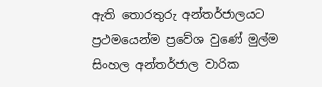ඇති තොරතුරු අන්තර්ජාලයට ප්‍රථමයෙන්ම ප්‍රවේශ වුණේ මුල්ම සිංහල අන්තර්ජාල වාරික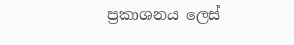ප්‍රකාශනය ලෙස්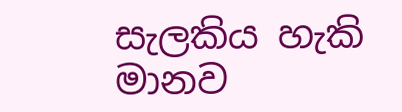සැලකිය හැකි මානව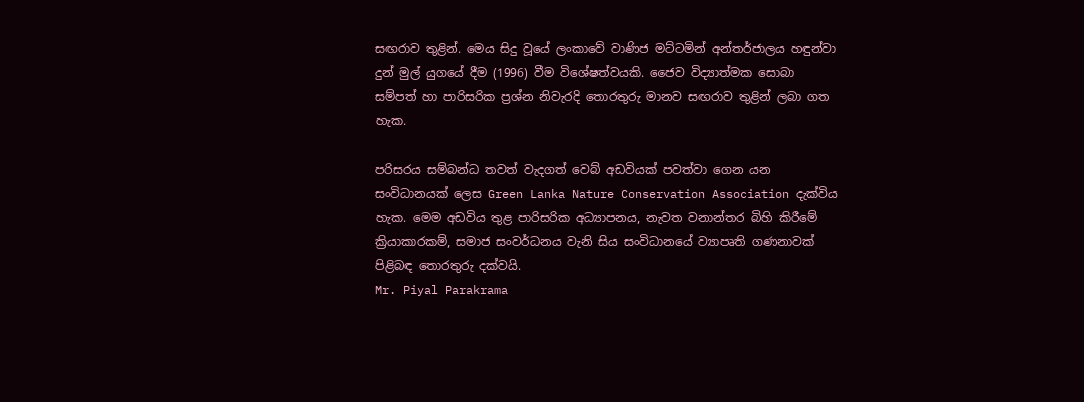සඟරාව තුළින්. මෙය සිදු වූයේ ලංකාවේ වාණිජ මට්ටමින් අන්තර්ජාලය හඳුන්වා දුන් මුල් යුගයේ දීම (1996) වීම විශේෂත්වයකි. ජෛව විද්‍යාත්මක සොබා සම්පත් හා පාරිසරික ප්‍රශ්න නිවැරදි තොරතුරු මානව සඟරාව තුළින් ලබා ගත හැක.

පරිසරය සම්බන්ධ තවත් වැදගත් වෙබ් අඩවියක් පවත්වා ගෙන යන සංවිධානයක් ලෙස Green Lanka Nature Conservation Association දැක්විය හැක. මෙම අඩවිය තුළ පාරිසරික අධ්‍යාපනය, නැවත වනාන්තර බිහි කිරීමේ ක්‍රියාකාරකම්, සමාජ සංවර්ධනය වැනි සිය සංවිධානයේ ව්‍යාපෘති ගණනාවක් පිළිබඳ තොරතුරු දක්වයි.
Mr. Piyal Parakrama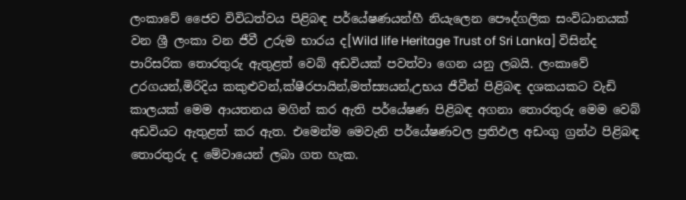ලංකාවේ ජෛව විවිධත්වය පිළිබඳ පර්යේෂණයන්හී නියැලෙන පෞද්ගලික සංවිධානයක් වන ශ්‍රී ලංකා වන ජීවී උරුම භාරය ද[Wild life Heritage Trust of Sri Lanka] විසින්ද පාරිසරික තොරතුරු ඇතුළත් වෙබ් අඩවියක් පවත්වා ගෙන යනු ලබයි. ලංකාවේ උරගයන්,මිරිදිය කකුළුවන්,ක්ෂීරපායින්,මත්ස්‍යයන්,උභය ජීවීන් පිළිබඳ දශකයකට වැඩි කාලයක් මෙම ආයතනය මගින් කර ඇති පර්යේෂණ පිළිබඳ අගනා තොරතුරු මෙම වෙබ් අඩවියට ඇතුළත් කර ඇත. එමෙන්ම මෙවැනි පර්යේෂණවල ප්‍රතිඵල අඩංගු ග්‍රන්ථ පිළිබඳ තොරතුරු ද මේවායෙන් ලබා ගත හැක.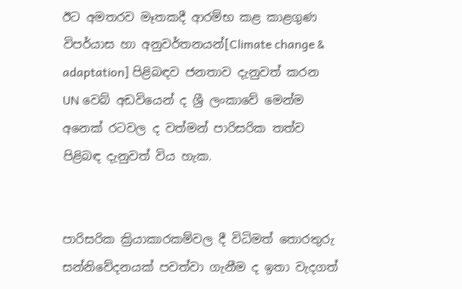ඊට අමතරව මෑතකදී ආරම්භ කළ කාළගුණ විපර්යාස හා අනුවර්තනයන්[Climate change & adaptation] පිළිබඳව ජනතාව දැනුවත් කරන UN වෙබ් අඩවියෙන් ද ශ්‍රී ලංකාවේ මෙන්ම අනෙක් රටවල ද වත්මන් පාරිසරික තත්ව පිළිබඳ දැනුවත් විය හැක.


පාරිසරික ක්‍රියාකාරකම්වල දී විධිමත් තොරතුරු සන්නිවේදනයක් පවත්වා ගැනීම ද ඉතා වැදගත්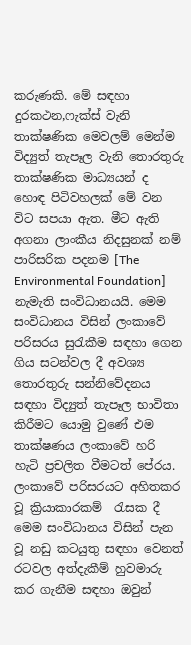කරුණකි. මේ සඳහා දුරකථන,ෆැක්ස් වැනි තාක්ෂණික මෙවලම් මෙන්ම විද්‍යුත් තැපෑල වැනි තොරතුරු තාක්ෂණික මාධ්‍යයන් ද හොඳ පිටිවහලක් මේ වන විට සපයා ඇත. මීට ඇති අගනා ලාංකීය නිදසුනක් නම් පාරිසරික පදනම [The Environmental Foundation] නැමැති සංවිධානයයි. මෙම සංවිධානය විසින් ලංකාවේ පරිසරය සුරැකීම සඳහා ගෙන ගිය සටන්වල දී අවශ්‍ය තොරතුරු සන්නිවේදනය සඳහා විද්‍යුත් තැපෑල භාවිතා කිරීමට යොමු වුණේ එම තාක්ෂණය ලංකාවේ හරි හැටි ප්‍රචලිත වීමටත් පේරය. ලංකාවේ පරිසරයට අහිතකර වූ ක්‍රියාකාරකම්  රැසක දී මෙම සංවිධානය විසින් පැන වූ නඩු කටයුතු සඳහා වෙනත් රටවල අත්දැකීම් හුවමාරු කර ගැනීම සඳහා ඔවුන්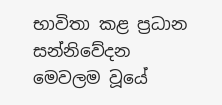භාවිතා කළ ප්‍රධාන සන්නිවේදන මෙවලම වූයේ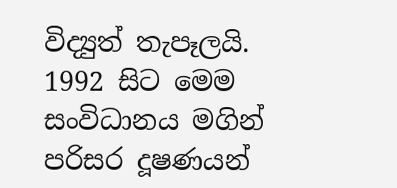විද්‍යුත් තැපෑලයි. 1992 සිට මෙම සංවිධානය මගින් පරිසර දූෂණයන්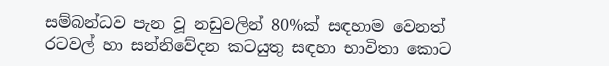සම්බන්ධව පැන වූ නඩුවලින් 80%ක් සඳහාම වෙනත් රටවල් හා සන්නිවේදන කටයුතු සඳහා භාවිතා කොට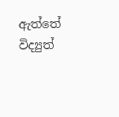ඇත්තේ විද්‍යුත්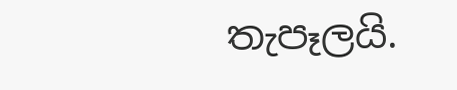තැපෑලයි.